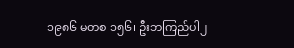၁၉၈၆ မတစ ၁၅၆၊ ဦးဘကြည်ပါ၂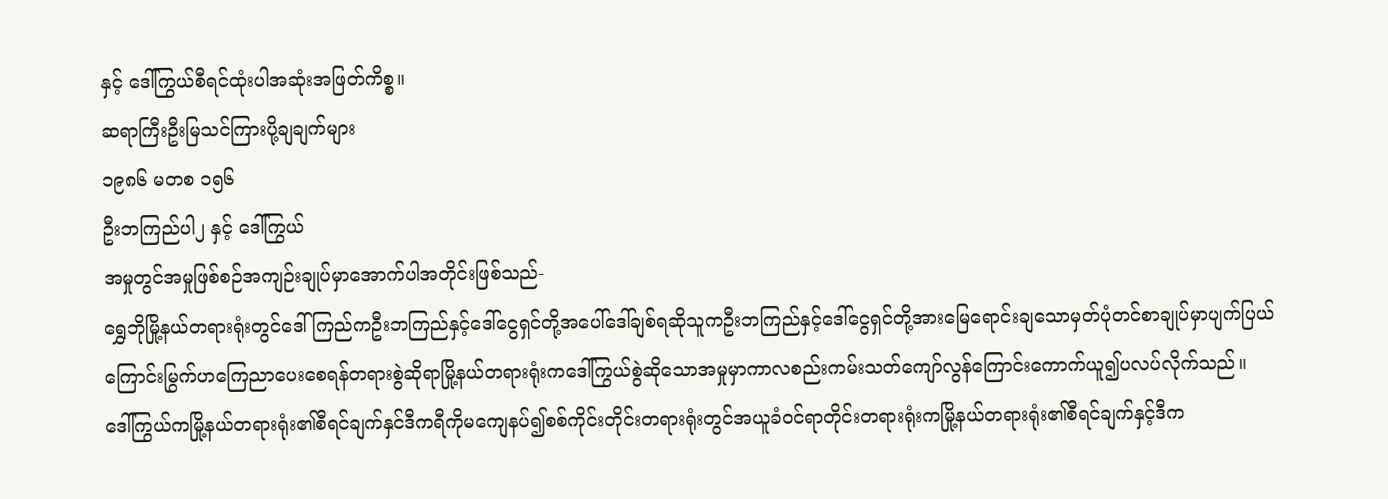နှင့် ဒေါ်ကြွယ်စီရင်ထုံးပါအဆုံးအဖြတ်ကိစ္စ။
ဆရာကြီးဦးမြသင်ကြားပို့ချချက်များ
၁၉၈၆ မတစ ၁၅၆
ဦးဘကြည်ပါ၂ နှင့် ဒေါ်ကြွယ်
အမှုတွင်အမှုဖြစ်စဉ်အကျဉ်းချုပ်မှာအောက်ပါအတိုင်းဖြစ်သည်-
ရွှေဘိုမြို့နယ်တရားရုံးတွင်ဒေါ်ကြည်ကဦးဘကြည်နှင့်ဒေါ်ငွေရှင်တို့အပေါ်ဒေါ်ချစ်ရဆိုသူကဦးဘကြည်နှင့်ဒေါ်ငွေရှင်တို့အားမြေရောင်းချသောမှတ်ပုံတင်စာချုပ်မှာပျက်ပြယ်ကြောင်းမြွက်ဟကြေညာပေးစေရန်တရားစွဲဆိုရာမြို့နယ်တရားရုံးကဒေါ်ကြွယ်စွဲဆိုသောအမှုမှာကာလစည်းကမ်းသတ်ကျော်လွန်ကြောင်းကောက်ယူ၍ပလပ်လိုက်သည်။
ဒေါ်ကြွယ်ကမြို့နယ်တရားရုံး၏စီရင်ချက်နှင်ဒီကရီကိုမကျေနပ်၍စစ်ကိုင်းတိုင်းတရားရုံးတွင်အယူခံဝင်ရာတိုင်းတရားရုံးကမြို့နယ်တရားရုံး၏စီရင်ချက်နှင့်ဒီက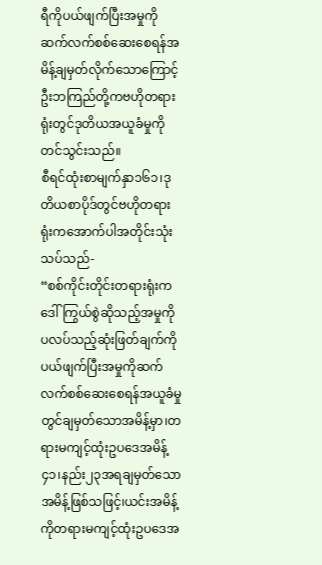ရီကိုပယ်ဖျက်ပြီးအမှုကိုဆက်လက်စစ်ဆေးစေရန်အမိန့်ချမှတ်လိုက်သောကြောင့်ဦးဘကြည်တို့ကဗဟိုတရားရုံးတွင်ဒုတိယအယူခံမှုကိုတင်သွင်းသည်။
စီရင်ထုံးစာမျက်နှာ၁၆၁၊ဒုတိယစာပိုဒ်တွင်ဗဟိုတရားရုံးကအောက်ပါအတိုင်းသုံးသပ်သည်-
“စစ်ကိုင်းတိုင်းတရားရုံးကဒေါ်ကြွယ်စွဲဆိုသည့်အမှုကိုပလပ်သည့်ဆုံးဖြတ်ချက်ကိုပယ်ဖျက်ပြီးအမှုကိုဆက်လက်စစ်ဆေးစေရန်အယူခံမှုတွင်ချမှတ်သောအမိန့်မှာ၊တရားမကျင့်ထုံးဥပဒေအမိန့်၄၁၊နည်း၂၃အရချမှတ်သောအမိန့်ဖြစ်သဖြင့်၊ယင်းအမိန့်ကိုတရားမကျင့်ထုံးဥပဒေအ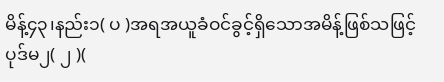မိန့်၄၃၊နည်း၁( ပ )အရအယူခံဝင်ခွင့်ရှိသောအမိန့်ဖြစ်သဖြင့်ပုဒ်မ၂( ၂ )(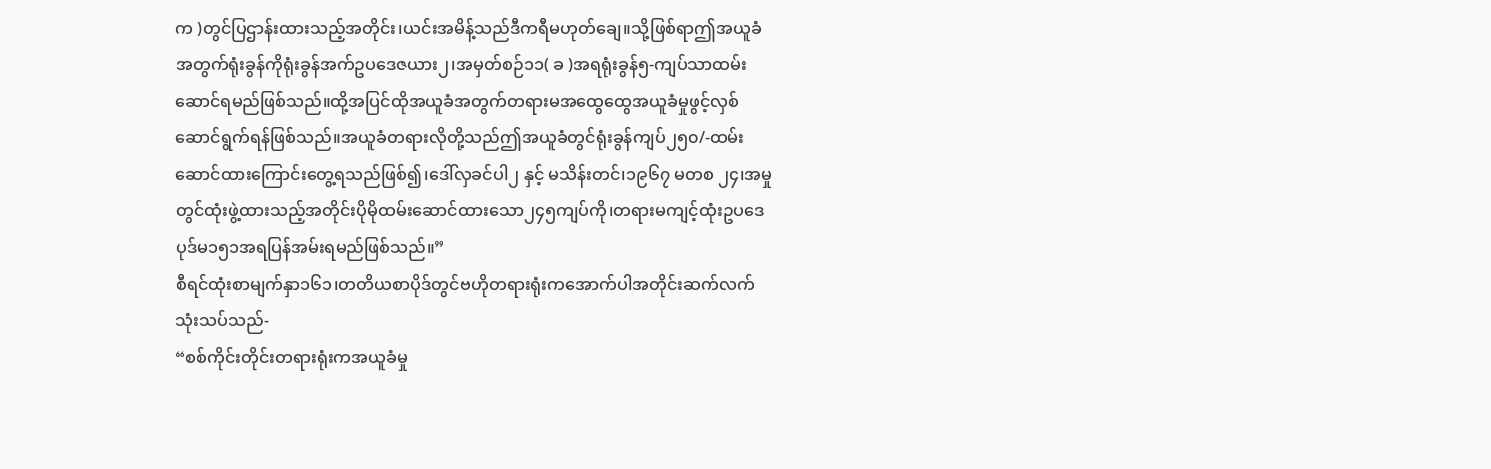က )တွင်ပြဌာန်းထားသည့်အတိုင်း၊ယင်းအမိန့်သည်ဒီကရီမဟုတ်ချေ။သို့ဖြစ်ရာဤအယူခံအတွက်ရုံးခွန်ကိုရုံးခွန်အက်ဥပဒေဇယား၂၊အမှတ်စဉ်၁၁( ခ )အရရုံးခွန်၅-ကျပ်သာထမ်းဆောင်ရမည်ဖြစ်သည်။ထို့အပြင်ထိုအယူခံအတွက်တရားမအထွေထွေအယူခံမှုဖွင့်လှစ်ဆောင်ရွက်ရန်ဖြစ်သည်။အယူခံတရားလိုတို့သည်ဤအယူခံတွင်ရုံးခွန်ကျပ်၂၅၀/-ထမ်းဆောင်ထားကြောင်းတွေ့ရသည်ဖြစ်၍၊ဒေါ်လှခင်ပါ၂ နှင့် မသိန်းတင်၊၁၉၆၇ မတစ ၂၄၊အမှုတွင်ထုံးဖွဲ့ထားသည့်အတိုင်းပိုမိုထမ်းဆောင်ထားသော၂၄၅ကျပ်ကို၊တရားမကျင့်ထုံးဥပဒေပုဒ်မ၁၅၁အရပြန်အမ်းရမည်ဖြစ်သည်။”
စီရင်ထုံးစာမျက်နှာ၁၆၁၊တတိယစာပိုဒ်တွင်ဗဟိုတရားရုံးကအောက်ပါအတိုင်းဆက်လက်သုံးသပ်သည်-
“စစ်ကိုင်းတိုင်းတရားရုံးကအယူခံမှု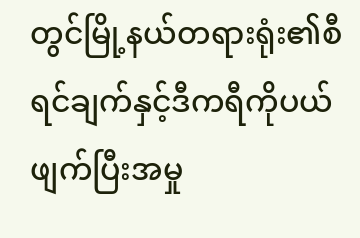တွင်မြို့နယ်တရားရုံး၏စီရင်ချက်နှင့်ဒီကရီကိုပယ်ဖျက်ပြီးအမှု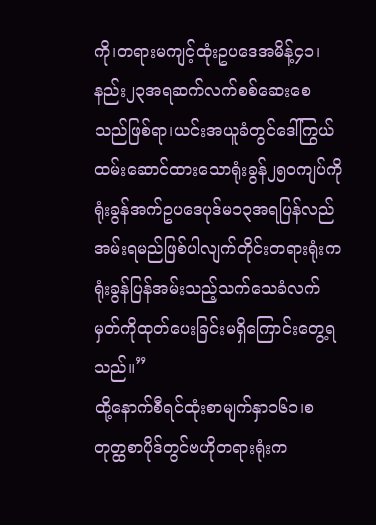ကို၊တရားမကျင့်ထုံးဥပဒေအမိန့်၄၁၊နည်း၂၃အရဆက်လက်စစ်ဆေးစေသည်ဖြစ်ရာ၊ယင်းအယူခံတွင်ဒေါ်ကြွယ်ထမ်းဆောင်ထားသောရုံးခွန်၂၅၀ကျပ်ကိုရုံးခွန်အက်ဥပဒေပုဒ်မ၁၃အရပြန်လည်အမ်းရမည်ဖြစ်ပါလျက်တိုင်းတရားရုံးကရုံးခွန်ပြန်အမ်းသည့်သက်သေခံလက်မှတ်ကိုထုတ်ပေးခြင်းမရှိကြောင်းတွေ့ရသည်။”
ထို့နောက်စီရင်ထုံးစာမျက်နှာ၁၆၁၊စတုတ္ထစာပိုဒ်တွင်ဗဟိုတရားရုံးက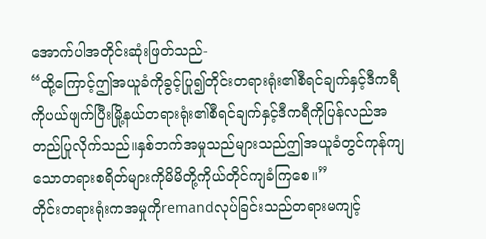အောက်ပါအတိုင်းဆုံးဖြတ်သည်-
“ထို့ကြောင့်ဤအယူခံကိုခွင့်ပြု၍တိုင်းတရားရုံး၏စီရင်ချက်နှင့်ဒီကရီကိုပယ်ဖျက်ပြီးမြို့နယ်တရားရုံး၏စီရင်ချက်နှင့်ဒီကရီကိုပြန်လည်အတည်ပြုလိုက်သည်။နှစ်ဘက်အမှုသည်များသည်ဤအယူခံတွင်ကုန်ကျသောတရားစရိတ်များကိုမိမိတို့ကိုယ်တိုင်ကျခံကြစေ။”
တိုင်းတရားရုံးကအမှုကိုremandလုပ်ခြင်းသည်တရားမကျင့်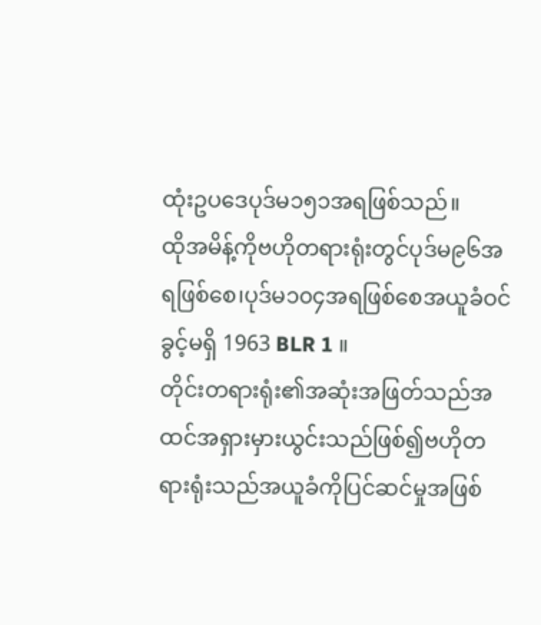ထုံးဥပဒေပုဒ်မ၁၅၁အရဖြစ်သည်။
ထိုအမိန့်ကိုဗဟိုတရားရုံးတွင်ပုဒ်မ၉၆အရဖြစ်စေ၊ပုဒ်မ၁၀၄အရဖြစ်စေအယူခံဝင်ခွင့်မရှိ 1963 BLR 1 ။
တိုင်းတရားရုံး၏အဆုံးအဖြတ်သည်အထင်အရှားမှားယွင်းသည်ဖြစ်၍ဗဟိုတရားရုံးသည်အယူခံကိုပြင်ဆင်မှုအဖြစ်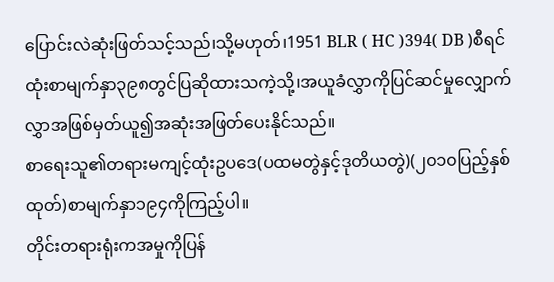ပြောင်းလဲဆုံးဖြတ်သင့်သည်၊သို့မဟုတ်၊1951 BLR ( HC )394( DB )စီရင်ထုံးစာမျက်နှာ၃၉၈တွင်ပြဆိုထားသကဲ့သို့၊အယူခံလွှာကိုပြင်ဆင်မှုလျှောက်လွှာအဖြစ်မှတ်ယူ၍အဆုံးအဖြတ်ပေးနိုင်သည်။
စာရေးသူ၏တရားမကျင့်ထုံးဥပဒေ(ပထမတွဲနှင့်ဒုတိယတွဲ)(၂၀၁၀ပြည့်နှစ်ထုတ်)စာမျက်နှာ၁၉၄ကိုကြည့်ပါ။
တိုင်းတရားရုံးကအမှုကိုပြန်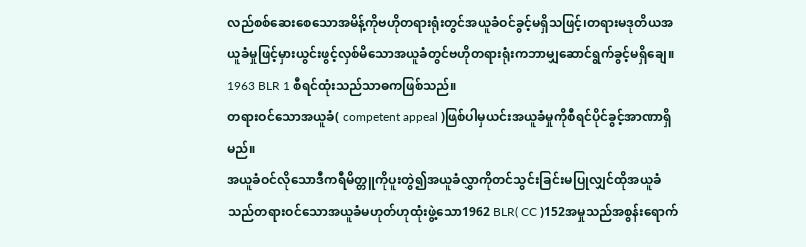လည်စစ်ဆေးစေသောအမိန့်ကိုဗဟိုတရားရုံးတွင်အယူခံဝင်ခွင့်မရှိသဖြင့်၊တရားမဒုတိယအယူခံမှုဖြင့်မှားယွင်းဖွင့်လှစ်မိသောအယူခံတွင်ဗဟိုတရားရုံးကဘာမျှဆောင်ရွက်ခွင့်မရှိချေ။
1963 BLR 1 စီရင်ထုံးသည်သာဓကဖြစ်သည်။
တရားဝင်သောအယူခံ( competent appeal )ဖြစ်ပါမှယင်းအယူခံမှုကိုစီရင်ပိုင်ခွင့်အာဏာရှိမည်။
အယူခံဝင်လိုသောဒီကရီမိတ္တူကိုပူးတွဲ၍အယူခံလွှာကိုတင်သွင်းခြင်းမပြုလျှင်ထိုအယူခံသည်တရားဝင်သောအယူခံမဟုတ်ဟုထုံးဖွဲ့သော1962 BLR( CC )152အမှုသည်အစွန်းရောက်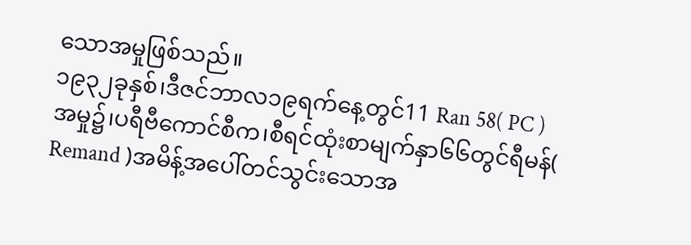သောအမှုဖြစ်သည်။
၁၉၃၂ခုနှစ်၊ဒီဇင်ဘာလ၁၉ရက်နေ့တွင်11 Ran 58( PC )အမှု၌၊ပရီဗီကောင်စီက၊စီရင်ထုံးစာမျက်နှာ၆၆တွင်ရီမန်( Remand )အမိန့်အပေါ်တင်သွင်းသောအ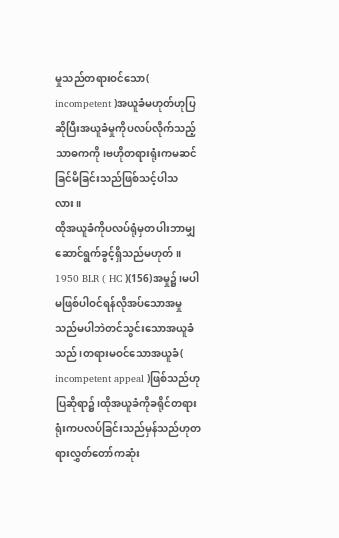မှုသည်တရားဝင်သော( incompetent )အယူခံမဟုတ်ဟုပြဆိုပြီးအယူခံမှုကိုပလပ်လိုက်သည့်သာဓကကို၊ဗဟိုတရားရုံးကမဆင်ခြင်မိခြင်းသည်ဖြစ်သင့်ပါသလား။
ထိုအယူခံကိုပလပ်ရုံမှတပါးဘာမျှဆောင်ရွက်ခွင့်ရှိသည်မဟုတ်။
1950 BLR ( HC )(156)အမှု၌၊မပါမဖြစ်ပါဝင်ရန်လိုအပ်သောအမှုသည်မပါဘဲတင်သွင်းသောအယူခံသည်၊တရားမဝင်သောအယူခံ( incompetent appeal )ဖြစ်သည်ဟုပြဆိုရာ၌၊ထိုအယူခံကိုခရိုင်တရားရုံးကပလပ်ခြင်းသည်မှန်သည်ဟုတရားလွှတ်တော်ကဆုံး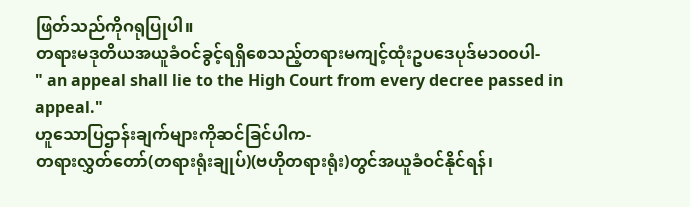ဖြတ်သည်ကိုဂရုပြုပါ။
တရားမဒုတိယအယူခံဝင်ခွင့်ရရှိစေသည့်တရားမကျင့်ထုံးဥပဒေပုဒ်မ၁၀၀ပါ-
" an appeal shall lie to the High Court from every decree passed in appeal."
ဟူသောပြဌာန်းချက်များကိုဆင်ခြင်ပါက-
တရားလွှတ်တော်(တရားရုံးချုပ်)(ဗဟိုတရားရုံး)တွင်အယူခံဝင်နိုင်ရန်၊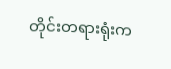တိုင်းတရားရုံးက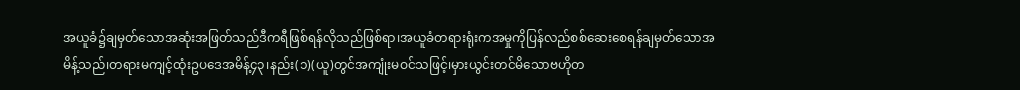အယူခံ၌ချမှတ်သောအဆုံးအဖြတ်သည်ဒီကရီဖြစ်ရန်လိုသည်ဖြစ်ရာ၊အယူခံတရားရုံးကအမှုကိုပြန်လည်စစ်ဆေးစေရန်ချမှတ်သောအမိန့်သည်၊တရားမကျင့်ထုံးဥပဒေအမိန့်၄၃၊နည်း(၁)(ယူ)တွင်အကျုံးမဝင်သဖြင့်၊မှားယွင်းတင်မိသောဗဟိုတ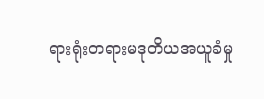ရားရုံးတရားမဒုတိယအယူခံမှု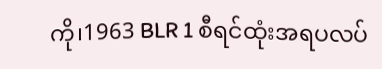ကို၊1963 BLR 1 စီရင်ထုံးအရပလပ်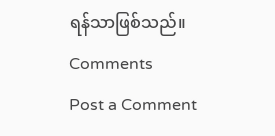ရန်သာဖြစ်သည်။
Comments
Post a Comment